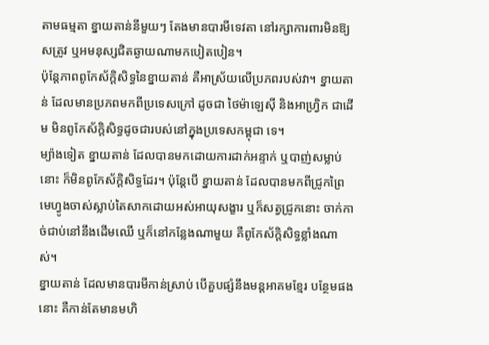តាមធម្មតា ខ្នាយតាន់នីមួយៗ តែងមានបារមីទេវតា នៅរក្សាការពារមិនឱ្យសត្រូវ ឬអមនុស្សជិតឆ្ងាយណាមកបៀតបៀន។
ប៉ុន្តែភាពពូកែស័ក្តិសិទ្ធនៃខ្នាយតាន់ គឺអាស្រ័យលើប្រភពរបស់វា។ ខ្នាយតាន់ ដែលមានប្រភពមកពីប្រទេសក្រៅ ដូចជា ថៃម៉ាឡេស៊ី និងអាហ្វ្រិក ជាដើម មិនពូកែស័ក្តិសិទ្ធដូចជារបស់នៅក្នុងប្រទេសកម្ពុជា ទេ។
ម្យ៉ាងទៀត ខ្នាយតាន់ ដែលបានមកដោយការដាក់អន្ទាក់ ឬបាញ់សម្លាប់នោះ ក៏មិនពូកែស័ក្តិសិទ្ធដែរ។ ប៉ុន្តែបើ ខ្នាយតាន់ ដែលបានមកពីជ្រូកព្រៃមេហ្វូងចាស់ស្លាប់តៃសាកដោយអស់អាយុសង្ខារ ឬក៏សត្វជ្រូកនោះ ចាក់កាច់ជាប់នៅនឹងដើមឈើ ឬក៏នៅកន្លែងណាមួយ គឺពូកែស័ក្តិសិទ្ធខ្លាំងណាស់។
ខ្នាយតាន់ ដែលមានបារមីកាន់ស្រាប់ បើគួបផ្សំនឹងមន្តអាគមខ្មែរ បន្ថែមផងនោះ គឺកាន់តែមានមហិ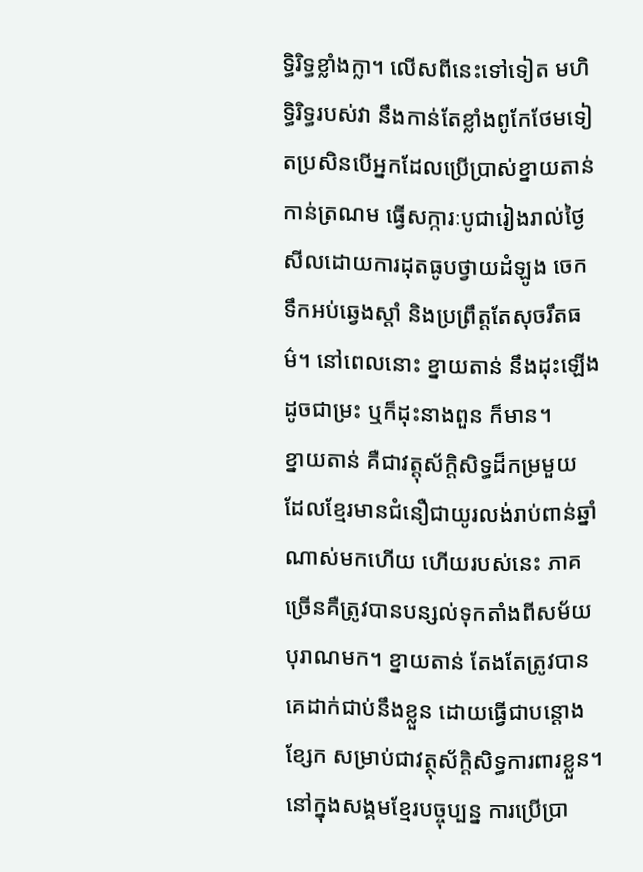ទ្ធិរិទ្ធខ្លាំងក្លា។ លើសពីនេះទៅទៀត មហិទ្ធិរិទ្ធរបស់វា នឹងកាន់តែខ្លាំងពូកែថែមទៀតប្រសិនបើអ្នកដែលប្រើប្រាស់ខ្នាយតាន់ កាន់ត្រណម ធ្វើសក្ការៈបូជារៀងរាល់ថ្ងៃសីលដោយការដុតធូបថ្វាយដំឡូង ចេក ទឹកអប់ឆ្វេងស្តាំ និងប្រព្រឹត្តតែសុចរឹតធម៌។ នៅពេលនោះ ខ្នាយតាន់ នឹងដុះឡើងដូចជាម្រះ ឬក៏ដុះនាងពួន ក៏មាន។
ខ្នាយតាន់ គឺជាវត្តុស័ក្តិសិទ្ធដ៏កម្រមួយ ដែលខ្មែរមានជំនឿជាយូរលង់រាប់ពាន់ឆ្នាំណាស់មកហើយ ហើយរបស់នេះ ភាគច្រើនគឺត្រូវបានបន្សល់ទុកតាំងពីសម័យបុរាណមក។ ខ្នាយតាន់ តែងតែត្រូវបានគេដាក់ជាប់នឹងខ្លួន ដោយធ្វើជាបន្តោងខ្សែក សម្រាប់ជាវត្ថុស័ក្តិសិទ្ធការពារខ្លួន។
នៅក្នុងសង្គមខ្មែរបច្ចុប្បន្ន ការប្រើប្រា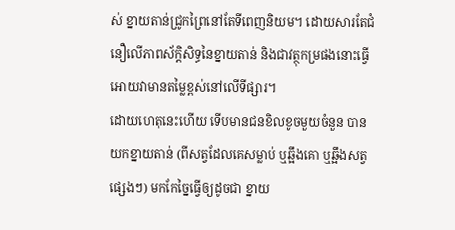ស់ ខ្នាយតាន់ជ្រូកព្រៃនៅតែទីពេញនិយម។ ដោយសារតែជំនឿលើភាពស័ក្តិសិទ្ធនៃខ្នាយតាន់ និងជាវត្ថុកម្រផងនោះធ្វើអោយវាមានតម្លៃខ្ពស់នៅលើទីផ្សារ។
ដោយហេតុនេះហើយ ទើបមានជនខិលខូចមួយចំនួន បានយកខ្នាយតាន់ (ពីសត្វដែលគេសម្លាប់ ឬឆ្អឹងគោ ឬឆ្អឹងសត្វ
ផ្សេងៗ) មកកែច្នៃធ្វើឲ្យដូចជា ខ្នាយ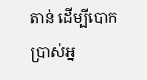តាន់ ដើម្បីបោកប្រាស់អ្ន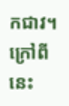កជាវ។ ក្រៅពីនេះ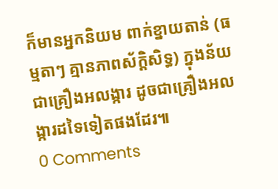ក៏មានអ្នកនិយម ពាក់ខ្នាយតាន់ (ធម្មតាៗ គ្មានភាពស័ក្តិសិទ្ធ) ក្នុងន័យជាគ្រឿងអលង្ការ ដូចជាគ្រឿងអលង្ការដទៃទៀតផងដែរ៕
0 Comments